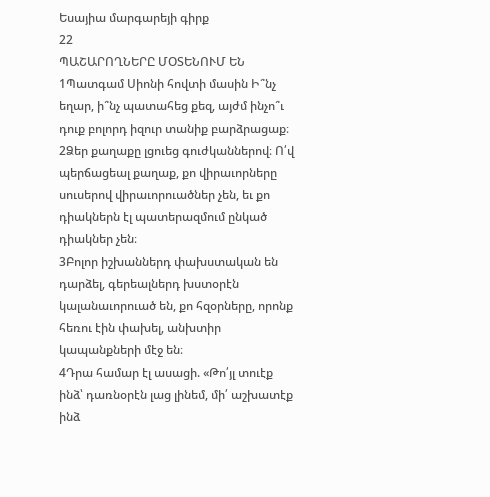Եսայիա մարգարեյի գիրք
22
ՊԱՇԱՐՈՂՆԵՐԸ ՄՕՏԵՆՈՒՄ ԵՆ
1Պատգամ Սիոնի հովտի մասին Ի՞նչ եղար, ի՞նչ պատահեց քեզ, այժմ ինչո՞ւ դուք բոլորդ իզուր տանիք բարձրացաք։
2Ձեր քաղաքը լցուեց գուժկաններով։ Ո՛վ պերճացեալ քաղաք, քո վիրաւորները սուսերով վիրաւորուածներ չեն, եւ քո դիակներն էլ պատերազմում ընկած դիակներ չեն։
3Բոլոր իշխաններդ փախստական են դարձել, գերեալներդ խստօրէն կալանաւորուած են, քո հզօրները, որոնք հեռու էին փախել, անխտիր կապանքների մէջ են։
4Դրա համար էլ ասացի. «Թո՛յլ տուէք ինձ՝ դառնօրէն լաց լինեմ, մի՛ աշխատէք ինձ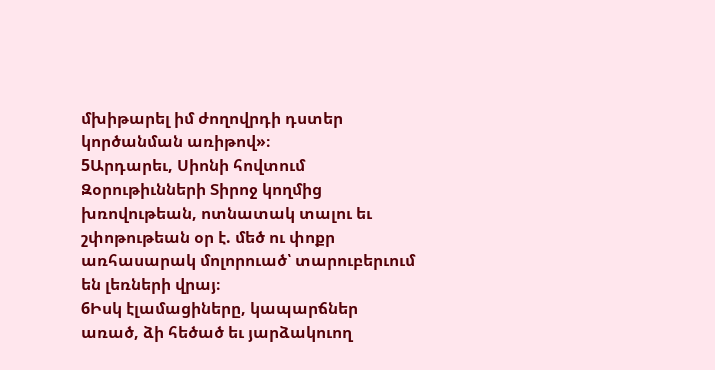մխիթարել իմ ժողովրդի դստեր կործանման առիթով»։
5Արդարեւ, Սիոնի հովտում Զօրութիւնների Տիրոջ կողմից խռովութեան, ոտնատակ տալու եւ շփոթութեան օր է. մեծ ու փոքր առհասարակ մոլորուած՝ տարուբերւում են լեռների վրայ։
6Իսկ էլամացիները, կապարճներ առած, ձի հեծած եւ յարձակուող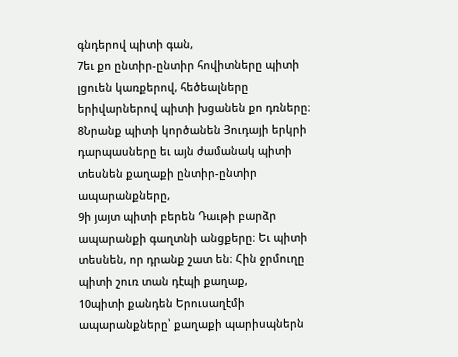գնդերով պիտի գան,
7եւ քո ընտիր-ընտիր հովիտները պիտի լցուեն կառքերով, հեծեալները երիվարներով պիտի խցանեն քո դռները։
8Նրանք պիտի կործանեն Յուդայի երկրի դարպասները եւ այն ժամանակ պիտի տեսնեն քաղաքի ընտիր-ընտիր ապարանքները,
9ի յայտ պիտի բերեն Դաւթի բարձր ապարանքի գաղտնի անցքերը։ Եւ պիտի տեսնեն, որ դրանք շատ են։ Հին ջրմուղը պիտի շուռ տան դէպի քաղաք,
10պիտի քանդեն Երուսաղէմի ապարանքները՝ քաղաքի պարիսպներն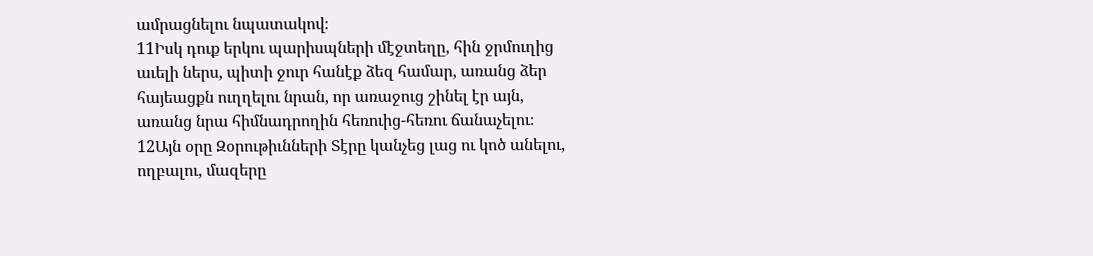ամրացնելու նպատակով։
11Իսկ դուք երկու պարիսպների մէջտեղը, հին ջրմուղից աւելի ներս, պիտի ջուր հանէք ձեզ համար, առանց ձեր հայեացքն ուղղելու նրան, որ առաջուց շինել էր այն, առանց նրա հիմնադրողին հեռուից-հեռու ճանաչելու։
12Այն օրը Զօրութիւնների Տէրը կանչեց լաց ու կոծ անելու, ողբալու, մազերը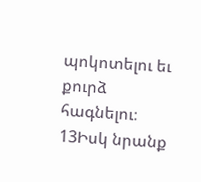պոկոտելու եւ քուրձ հագնելու։
13Իսկ նրանք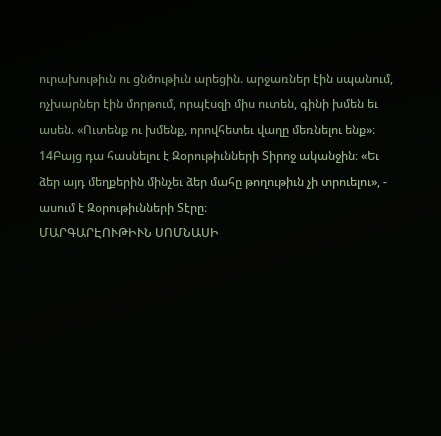ուրախութիւն ու ցնծութիւն արեցին. արջառներ էին սպանում, ոչխարներ էին մորթում, որպէսզի միս ուտեն, գինի խմեն եւ ասեն. «Ուտենք ու խմենք, որովհետեւ վաղը մեռնելու ենք»։
14Բայց դա հասնելու է Զօրութիւնների Տիրոջ ականջին։ «Եւ ձեր այդ մեղքերին մինչեւ ձեր մահը թողութիւն չի տրուելու», - ասում է Զօրութիւնների Տէրը։
ՄԱՐԳԱՐԷՈՒԹԻՒՆ ՍՈՄՆԱՍԻ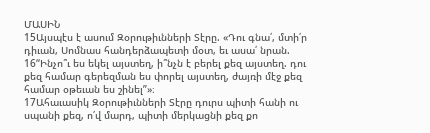ՄԱՍԻՆ
15Այսպէս է ասում Զօրութիւնների Տէրը. «Դու գնա՛, մտի՛ր դիւան, Սոմնաս հանդերձապետի մօտ, եւ ասա՛ նրան.
16“Ինչո՞ւ ես եկել այստեղ, ի՞նչն է բերել քեզ այստեղ. դու քեզ համար գերեզման ես փորել այստեղ, ժայռի մէջ քեզ համար օթեւան ես շինել”»։
17Ահաւասիկ Զօրութիւնների Տէրը դուրս պիտի հանի ու սպանի քեզ, ո՛վ մարդ, պիտի մերկացնի քեզ քո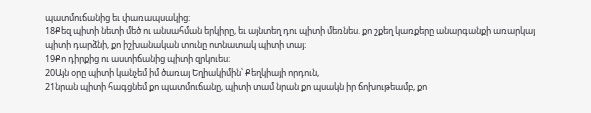պատմուճանից եւ փառապսակից։
18Քեզ պիտի նետի մեծ ու անսահման երկիրը, եւ այնտեղ դու պիտի մեռնես. քո շքեղ կառքերը անարգանքի առարկայ պիտի դարձնի, քո իշխանական տունը ոտնատակ պիտի տայ։
19Քո դիրքից ու աստիճանից պիտի զրկուես։
20Այն օրը պիտի կանչեմ իմ ծառայ Եղիակիմին՝ Քեղկիայի որդուն,
21նրան պիտի հագցնեմ քո պատմուճանը, պիտի տամ նրան քո պսակն իր ճոխութեամբ, քո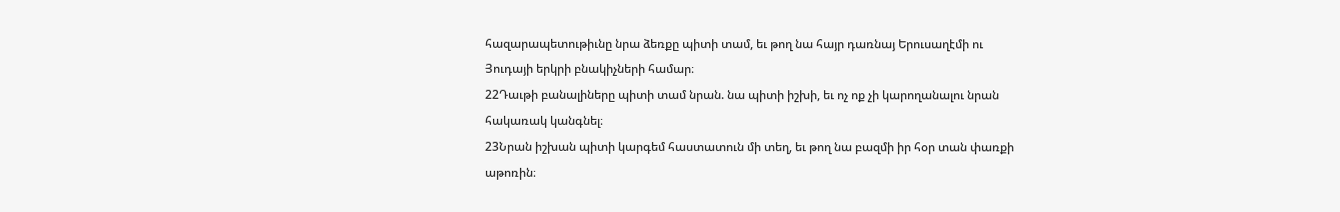հազարապետութիւնը նրա ձեռքը պիտի տամ, եւ թող նա հայր դառնայ Երուսաղէմի ու Յուդայի երկրի բնակիչների համար։
22Դաւթի բանալիները պիտի տամ նրան. նա պիտի իշխի, եւ ոչ ոք չի կարողանալու նրան հակառակ կանգնել։
23Նրան իշխան պիտի կարգեմ հաստատուն մի տեղ, եւ թող նա բազմի իր հօր տան փառքի աթոռին։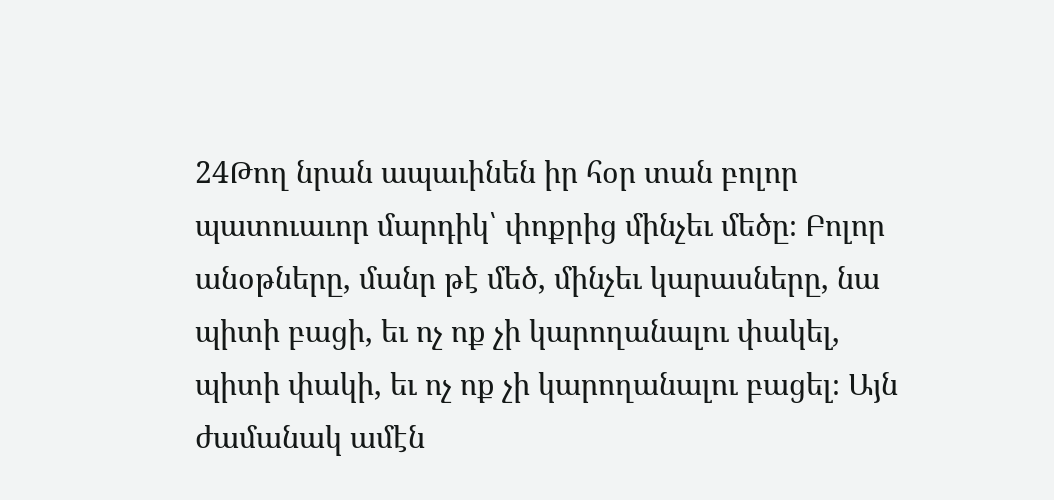24Թող նրան ապաւինեն իր հօր տան բոլոր պատուաւոր մարդիկ՝ փոքրից մինչեւ մեծը։ Բոլոր անօթները, մանր թէ մեծ, մինչեւ կարասները, նա պիտի բացի, եւ ոչ ոք չի կարողանալու փակել, պիտի փակի, եւ ոչ ոք չի կարողանալու բացել։ Այն ժամանակ ամէն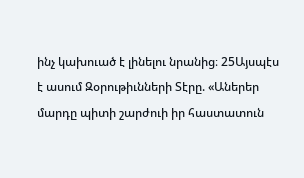ինչ կախուած է լինելու նրանից։ 25Այսպէս է ասում Զօրութիւնների Տէրը. «Աներեր մարդը պիտի շարժուի իր հաստատուն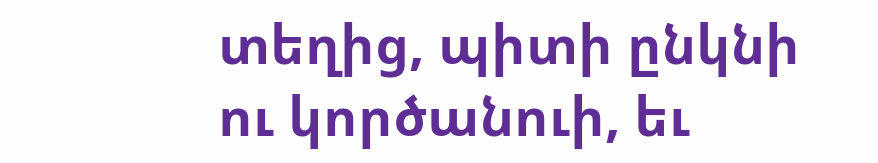տեղից, պիտի ընկնի ու կործանուի, եւ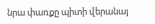նրա փառքը պիտի վերանայ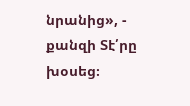նրանից», - քանզի Տէ՛րը խօսեց։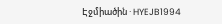Էջմիածին · HYEJB1994